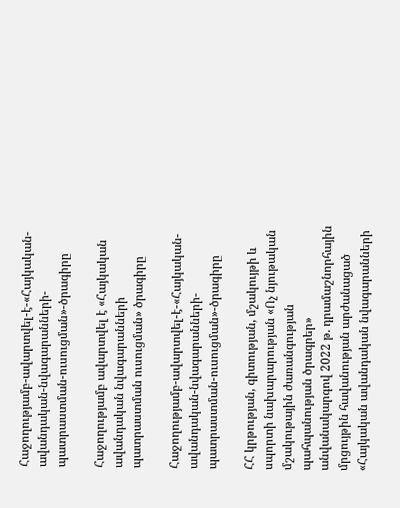Հաջողությամբ-ավարտվել-է-«Հայկական-ավանդական-նվագարանների-պատրաստման-ուսուցման»-ծրագիրը

Հաջողությամբ ավարտվել է «Հայկական ավանդական նվագարանների պատրաստման ուսուցման» ծրագիրը

Հաջողությամբ-ավարտվել-է-«Հայկական-ավանդական-նվագարանների-պատրաստման-ուսուցման»-ծրագիրը

ՀՀ կրթության, գիտության, մշակույթի և սպորտի նախարարության «Ոչ նյութական մշակութային ժառանգության պահպանության ծրագրեր» անվանակարգով 2022 թ. դրամաշնորհային մրցույթին հավանության արժանացած «Հայկական ավանդական նվագարանների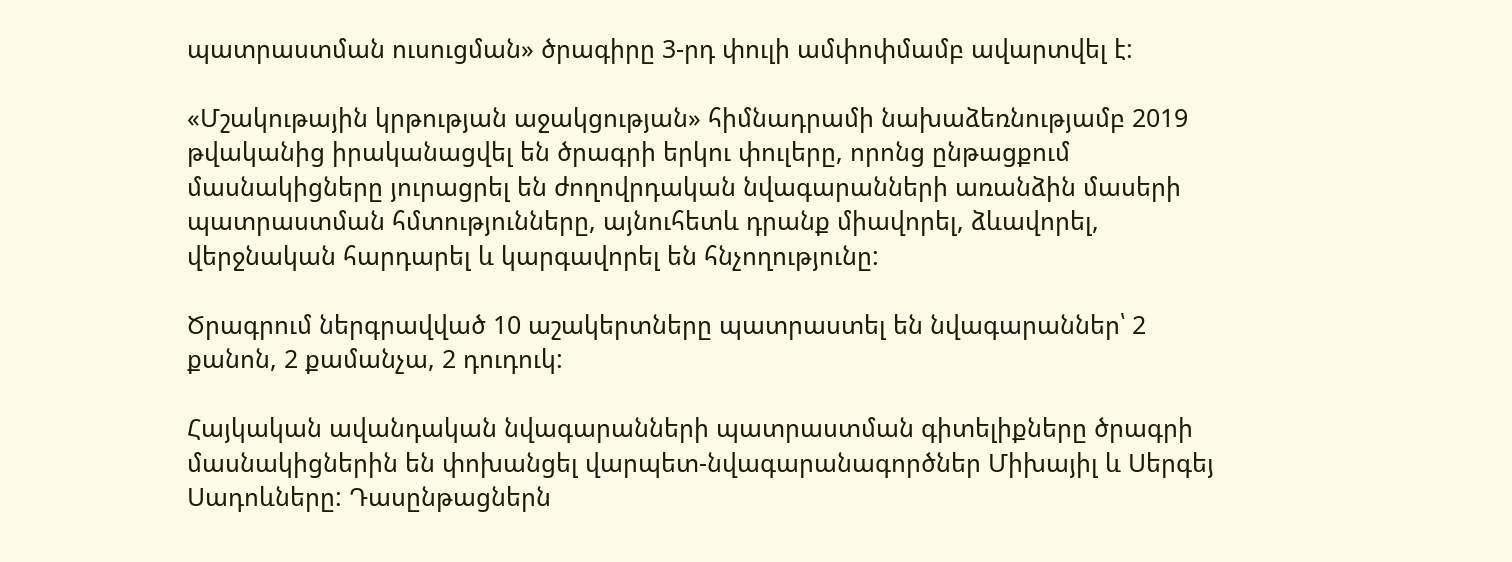պատրաստման ուսուցման» ծրագիրը 3-րդ փուլի ամփոփմամբ ավարտվել է:

«Մշակութային կրթության աջակցության» հիմնադրամի նախաձեռնությամբ 2019 թվականից իրականացվել են ծրագրի երկու փուլերը, որոնց ընթացքում մասնակիցները յուրացրել են ժողովրդական նվագարանների առանձին մասերի պատրաստման հմտությունները, այնուհետև դրանք միավորել, ձևավորել, վերջնական հարդարել և կարգավորել են հնչողությունը:

Ծրագրում ներգրավված 10 աշակերտները պատրաստել են նվագարաններ՝ 2 քանոն, 2 քամանչա, 2 դուդուկ:

Հայկական ավանդական նվագարանների պատրաստման գիտելիքները ծրագրի մասնակիցներին են փոխանցել վարպետ-նվագարանագործներ Միխայիլ և Սերգեյ Սադոևները: Դասընթացներն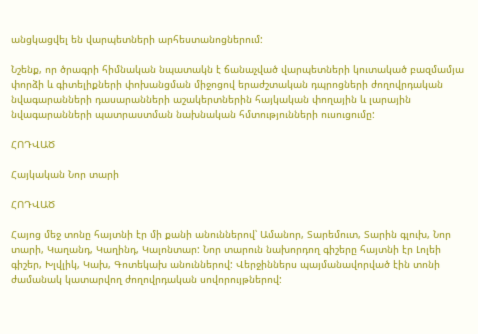անցկացվել են վարպետների արհեստանոցներում:

Նշենք, որ ծրագրի հիմնական նպատակն է ճանաչված վարպետների կուտակած բազմամյա փորձի և գիտելիքների փոխանցման միջոցով երաժշտական դպրոցների ժողովրդական նվագարանների դասարանների աշակերտներին հայկական փողային և լարային նվագարանների պատրաստման նախնական հմտությունների ուսուցումը:

ՀՈԴՎԱԾ

Հայկական Նոր տարի

ՀՈԴՎԱԾ

Հայոց մեջ տոնը հայտնի էր մի քանի անուններով՝ Ամանոր, Տարեմուտ, Տարին գլուխ, Նոր տարի, Կաղանդ, Կաղինդ, Կալոնտար: Նոր տարուն նախորդող գիշերը հայտնի էր Լոլեի գիշեր, Խլվլիկ, Կախ, Գոտեկախ անուններով: Վերջիններս պայմանավորված էին տոնի ժամանակ կատարվող ժողովրդական սովորույթներով: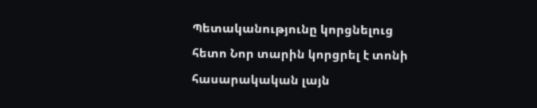Պետականությունը կորցնելուց հետո Նոր տարին կորցրել է տոնի հասարակական լայն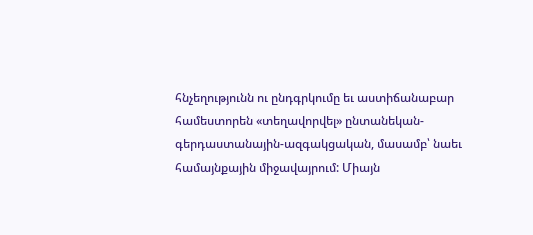հնչեղությունն ու ընդգրկումը եւ աստիճանաբար համեստորեն «տեղավորվել» ընտանեկան-գերդաստանային-ազգակցական, մասամբ՝ նաեւ համայնքային միջավայրում: Միայն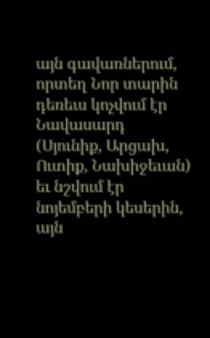այն գավառներում, որտեղ Նոր տարին դեռեւս կոչվում էր Նավասարդ (Սյունիք, Արցախ, Ուտիք, Նախիջեւան) եւ նշվում էր նոյեմբերի կեսերին, այն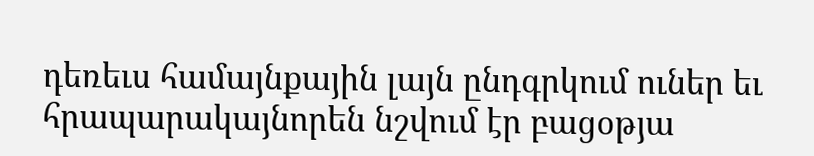դեռեւս համայնքային լայն ընդգրկում ուներ եւ հրապարակայնորեն նշվում էր բացօթյա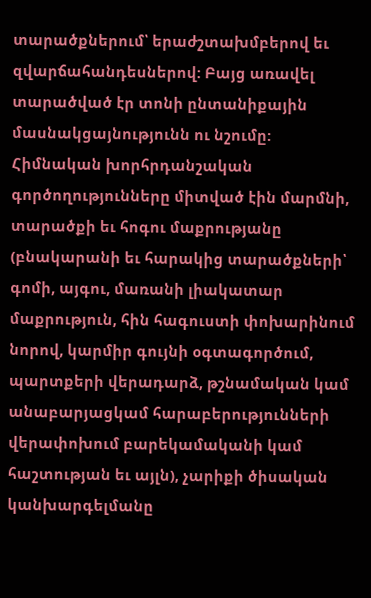տարածքներում՝ երաժշտախմբերով եւ զվարճահանդեսներով: Բայց առավել տարածված էր տոնի ընտանիքային մասնակցայնությունն ու նշումը: Հիմնական խորհրդանշական գործողությունները միտված էին մարմնի, տարածքի եւ հոգու մաքրությանը (բնակարանի եւ հարակից տարածքների՝ գոմի, այգու, մառանի լիակատար մաքրություն, հին հագուստի փոխարինում նորով, կարմիր գույնի օգտագործում, պարտքերի վերադարձ, թշնամական կամ անաբարյացկամ հարաբերությունների վերափոխում բարեկամականի կամ հաշտության եւ այլն), չարիքի ծիսական կանխարգելմանը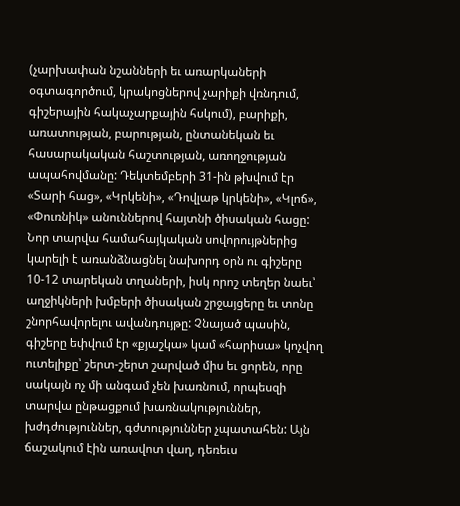(չարխափան նշանների եւ առարկաների օգտագործում, կրակոցներով չարիքի վռնդում, գիշերային հակաչարքային հսկում), բարիքի, առատության, բարության, ընտանեկան եւ հասարակական հաշտության, առողջության ապահովմանը: Դեկտեմբերի 31-ին թխվում էր «Տարի հաց», «Կրկենի», «Դովլաթ կրկենի», «Կլոճ», «Փուռնիկ» անուններով հայտնի ծիսական հացը: Նոր տարվա համահայկական սովորույթներից կարելի է առանձնացնել նախորդ օրն ու գիշերը 10-12 տարեկան տղաների, իսկ որոշ տեղեր նաեւ՝ աղջիկների խմբերի ծիսական շրջայցերը եւ տոնը շնորհավորելու ավանդույթը: Չնայած պասին, գիշերը եփվում էր «քյաշկա» կամ «հարիսա» կոչվող ուտելիքը՝ շերտ-շերտ շարված միս եւ ցորեն, որը սակայն ոչ մի անգամ չեն խառնում, որպեսզի տարվա ընթացքում խառնակություններ, խժդժություններ, գժտություններ չպատահեն: Այն ճաշակում էին առավոտ վաղ, դեռեւս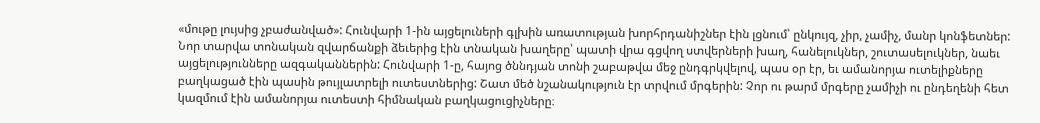«մութը լույսից չբաժանված»: Հունվարի 1-ին այցելուների գլխին առատության խորհրդանիշներ էին լցնում՝ ընկույզ, չիր, չամիչ, մանր կոնֆետներ: Նոր տարվա տոնական զվարճանքի ձեւերից էին տնական խաղերը՝ պատի վրա գցվող ստվերների խաղ, հանելուկներ, շուտասելուկներ, նաեւ այցելությունները ազգականներին: Հունվարի 1-ը, հայոց ծննդյան տոնի շաբաթվա մեջ ընդգրկվելով, պաս օր էր, եւ ամանորյա ուտելիքները բաղկացած էին պասին թույլատրելի ուտեստներից: Շատ մեծ նշանակություն էր տրվում մրգերին: Չոր ու թարմ մրգերը չամիչի ու ընդեղենի հետ կազմում էին ամանորյա ուտեստի հիմնական բաղկացուցիչները։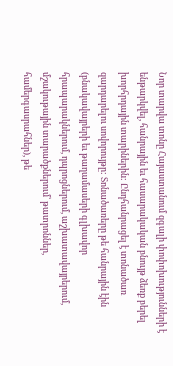Նոր տարվա տոնը Հայաստանում զգալի փոփոխությունների է ենթարկվել, հանրային եւ հասարակական բնույթ ձեռք բերել խորհրդային տարիներին: Ընդհանրացել է տոնածառ զարդարելու սովորույթը: Տոնածառերը թե հանրային էին (բնակավայրերի եւ թաղամասերի գլխավոր հրապարակներում, դպրոցներում, աշխատավայրերում, մշակութային տարածքներում՝ թատրոններ, համերգասրահներ), թե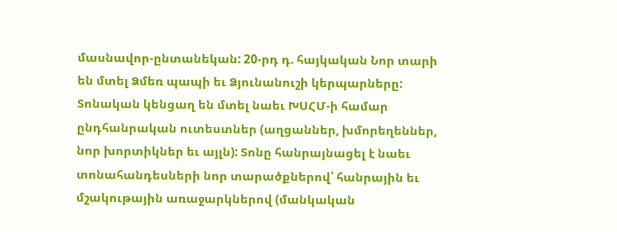մասնավոր-ընտանեկան: 20-րդ դ. հայկական Նոր տարի են մտել Ձմեռ պապի եւ Ձյունանուշի կերպարները: Տոնական կենցաղ են մտել նաեւ ԽՍՀՄ-ի համար ընդհանրական ուտեստներ (աղցաններ, խմորեղեններ, նոր խորտիկներ եւ այլն): Տոնը հանրայնացել է նաեւ տոնահանդեսների նոր տարածքներով՝ հանրային եւ մշակութային առաջարկներով (մանկական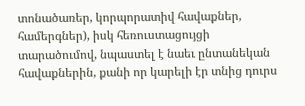տոնածառեր, կորպորատիվ հավաքներ, համերգներ), իսկ հեռուստացույցի տարածումով, նպաստել է նաեւ ընտանեկան հավաքներին, քանի որ կարելի էր տնից դուրս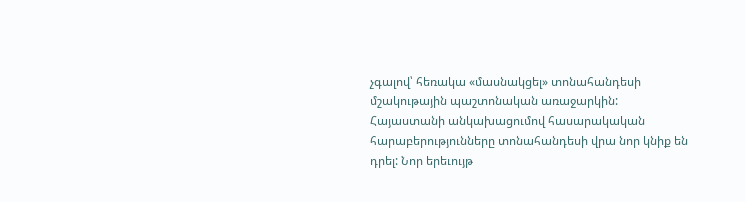չգալով՝ հեռակա «մասնակցել» տոնահանդեսի մշակութային պաշտոնական առաջարկին:
Հայաստանի անկախացումով հասարակական հարաբերությունները տոնահանդեսի վրա նոր կնիք են դրել: Նոր երեւույթ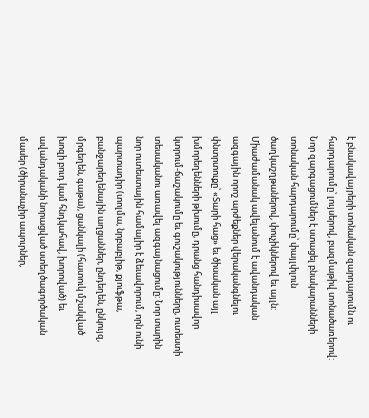է բնակավայրերի տոնական զարդարումն ու հարդարումը՝ լույսերով, բազմաթիվ տոնածառերով: Նոր զարգացումներ է ստացել բնակարանների տոնական հարդարումը՝ փայլփլուն ծաղկաշղթաներով, փուչիկներով եւ այլն: Միաժամանակ ավելանում է ավանդական ազգային որոշ արժեքներ վերականգնելու փնտրտուքը՝ «Տարի հաց» եւ ծիսական այլ խմորեղենների թխումը, դրանց հանդիսավոր կտրում-ճաշակումը եւ գուշակությունները, ուտեստի տեսականու առավել ազգայնացումը: Նոր տարին նոր ուտեստային համալիր է ձեւավորում, որն ունի պարտադիր (տոլմա, նրբաբլիթ, քյուֆթա, բանջարեղենային աղցաններ, ընդեղեն, ընկույզ, մրգեղեն, գաթա), ցանկալի (հատուկ մշակված խոզի բուդ կամ հնդկահավ, խորոված) եւ ավանդականի նորացված ստեղծագործական մասեր (ծիրանաչիր ապուրներ,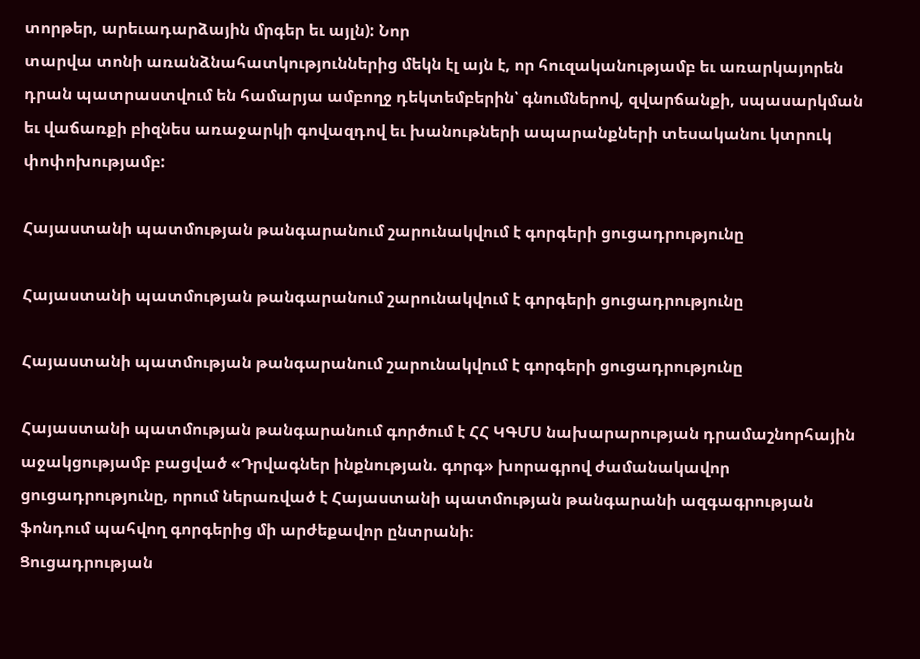տորթեր, արեւադարձային մրգեր եւ այլն): Նոր
տարվա տոնի առանձնահատկություններից մեկն էլ այն է, որ հուզականությամբ եւ առարկայորեն դրան պատրաստվում են համարյա ամբողջ դեկտեմբերին՝ գնումներով, զվարճանքի, սպասարկման եւ վաճառքի բիզնես առաջարկի գովազդով եւ խանութների ապարանքների տեսականու կտրուկ փոփոխությամբ:

Հայաստանի պատմության թանգարանում շարունակվում է գորգերի ցուցադրությունը

Հայաստանի պատմության թանգարանում շարունակվում է գորգերի ցուցադրությունը

Հայաստանի պատմության թանգարանում շարունակվում է գորգերի ցուցադրությունը

Հայաստանի պատմության թանգարանում գործում է ՀՀ ԿԳՄՍ նախարարության դրամաշնորհային աջակցությամբ բացված «Դրվագներ ինքնության. գորգ» խորագրով ժամանակավոր ցուցադրությունը, որում ներառված է Հայաստանի պատմության թանգարանի ազգագրության ֆոնդում պահվող գորգերից մի արժեքավոր ընտրանի։
Ցուցադրության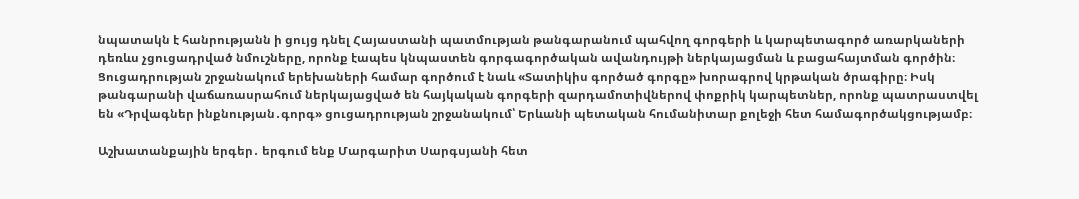նպատակն է հանրությանն ի ցույց դնել Հայաստանի պատմության թանգարանում պահվող գորգերի և կարպետագործ առարկաների դեռևս չցուցադրված նմուշները, որոնք էապես կնպաստեն գորգագործական ավանդույթի ներկայացման և բացահայտման գործին։
Ցուցադրության շրջանակում երեխաների համար գործում է նաև «Տատիկիս գործած գորգը» խորագրով կրթական ծրագիրը։ Իսկ թանգարանի վաճառասրահում ներկայացված են հայկական գորգերի զարդամոտիվներով փոքրիկ կարպետներ, որոնք պատրաստվել են «Դրվագներ ինքնության․գորգ» ցուցադրության շրջանակում՝ Երևանի պետական հումանիտար քոլեջի հետ համագործակցությամբ։

Աշխատանքային երգեր․ երգում ենք Մարգարիտ Սարգսյանի հետ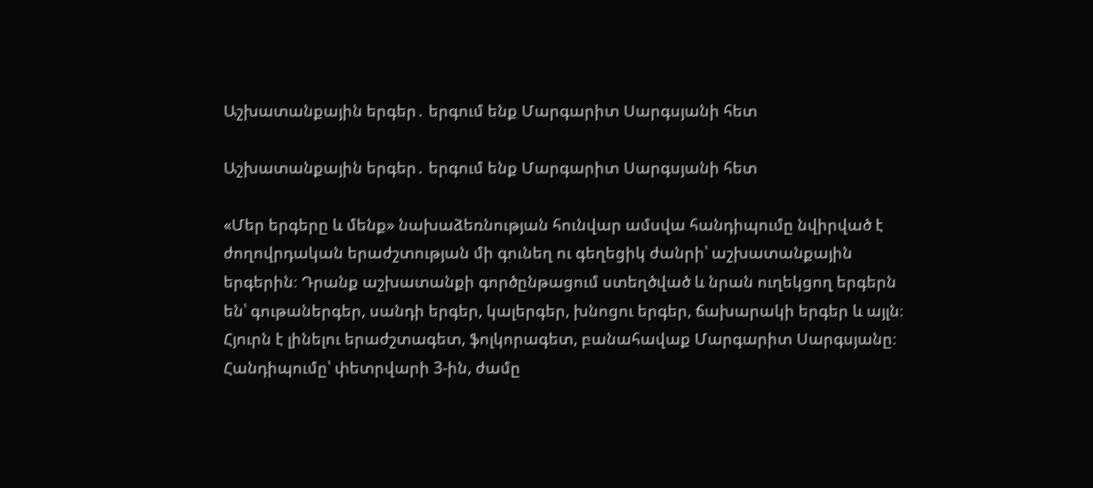Աշխատանքային երգեր․ երգում ենք Մարգարիտ Սարգսյանի հետ

Աշխատանքային երգեր․ երգում ենք Մարգարիտ Սարգսյանի հետ

«Մեր երգերը և մենք» նախաձեռնության հունվար ամսվա հանդիպումը նվիրված է ժողովրդական երաժշտության մի գունեղ ու գեղեցիկ ժանրի՝ աշխատանքային երգերին։ Դրանք աշխատանքի գործընթացում ստեղծված և նրան ուղեկցող երգերն են՝ գութաներգեր, սանդի երգեր, կալերգեր, խնոցու երգեր, ճախարակի երգեր և այլն։
Հյուրն է լինելու երաժշտագետ, ֆոլկորագետ, բանահավաք Մարգարիտ Սարգսյանը։
Հանդիպումը՝ փետրվարի 3-ին, ժամը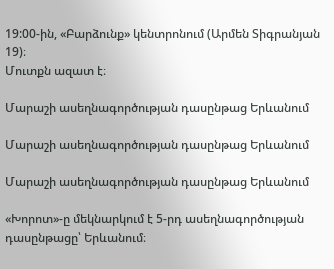19:00-ին, «Բարձունք» կենտրոնում (Արմեն Տիգրանյան 19)։
Մուտքն ազատ է։

Մարաշի ասեղնագործության դասընթաց Երևանում

Մարաշի ասեղնագործության դասընթաց Երևանում

Մարաշի ասեղնագործության դասընթաց Երևանում

«Խորոտ»-ը մեկնարկում է 5-րդ ասեղնագործության դասընթացը՝ Երևանում։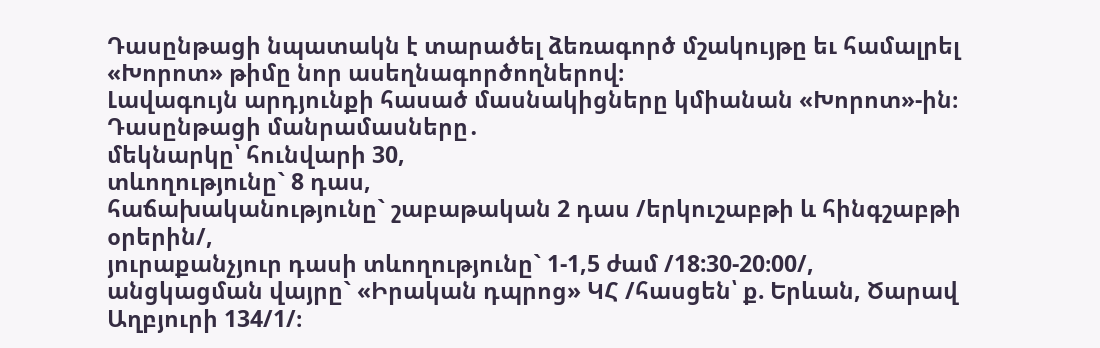Դասընթացի նպատակն է տարածել ձեռագործ մշակույթը եւ համալրել «Խորոտ» թիմը նոր ասեղնագործողներով։
Լավագույն արդյունքի հասած մասնակիցները կմիանան «Խորոտ»-ին։
Դասընթացի մանրամասները․
մեկնարկը՝ հունվարի 30,
տևողությունը` 8 դաս,
հաճախականությունը` շաբաթական 2 դաս /երկուշաբթի և հինգշաբթի օրերին/,
յուրաքանչյուր դասի տևողությունը` 1-1,5 ժամ /18:30-20։00/,
անցկացման վայրը` «Իրական դպրոց» ԿՀ /հասցեն՝ ք. Երևան, Ծարավ Աղբյուրի 134/1/։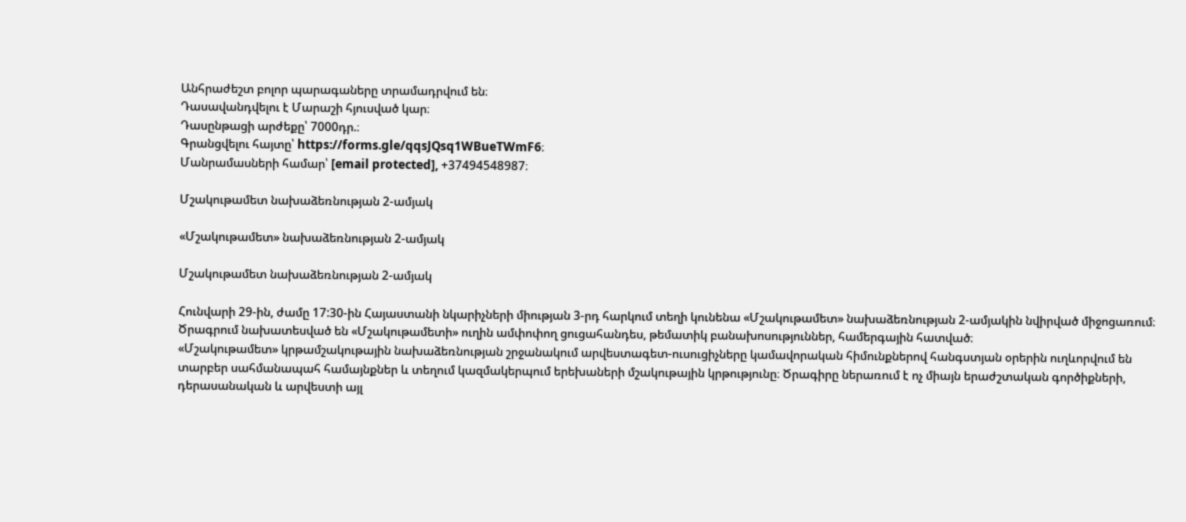Անհրաժեշտ բոլոր պարագաները տրամադրվում են։
Դասավանդվելու է Մարաշի հյուսված կար։
Դասընթացի արժեքը՝ 7000դր.։
Գրանցվելու հայտը՝ https://forms.gle/qqsJQsq1WBueTWmF6։
Մանրամասների համար՝ [email protected], +37494548987։

Մշակութամետ նախաձեռնության 2-ամյակ

«Մշակութամետ» նախաձեռնության 2-ամյակ

Մշակութամետ նախաձեռնության 2-ամյակ

Հունվարի 29-ին, ժամը 17:30-ին Հայաստանի նկարիչների միության 3-րդ հարկում տեղի կունենա «Մշակութամետ» նախաձեռնության 2-ամյակին նվիրված միջոցառում։ Ծրագրում նախատեսված են «Մշակութամետի» ուղին ամփոփող ցուցահանդես, թեմատիկ բանախոսություններ, համերգային հատված։
«Մշակութամետ» կրթամշակութային նախաձեռնության շրջանակում արվեստագետ-ուսուցիչները կամավորական հիմունքներով հանգստյան օրերին ուղևորվում են տարբեր սահմանապահ համայնքներ և տեղում կազմակերպում երեխաների մշակութային կրթությունը։ Ծրագիրը ներառում է ոչ միայն երաժշտական գործիքների, դերասանական և արվեստի այլ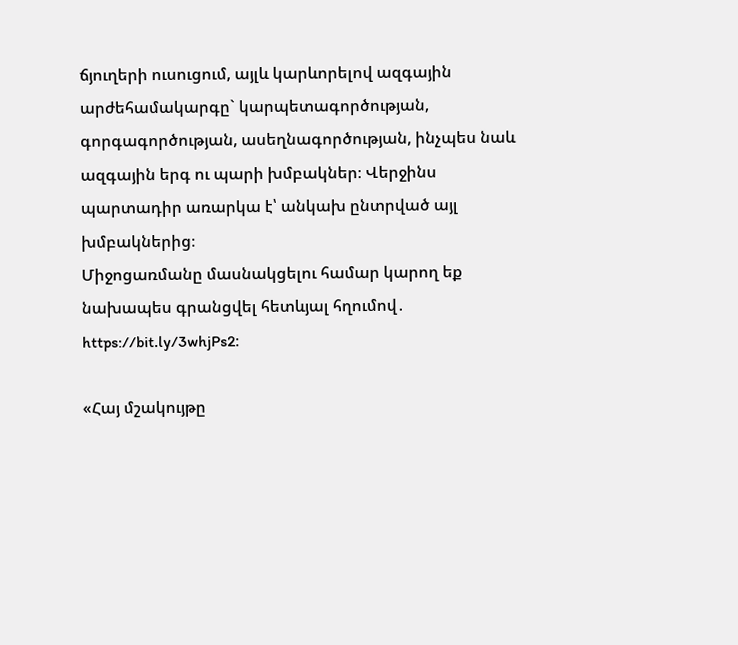ճյուղերի ուսուցում, այլև կարևորելով ազգային արժեհամակարգը` կարպետագործության, գորգագործության, ասեղնագործության, ինչպես նաև ազգային երգ ու պարի խմբակներ։ Վերջինս պարտադիր առարկա է՝ անկախ ընտրված այլ խմբակներից։
Միջոցառմանը մասնակցելու համար կարող եք նախապես գրանցվել հետևյալ հղումով․ https://bit.ly/3whjPs2։

«Հայ մշակույթը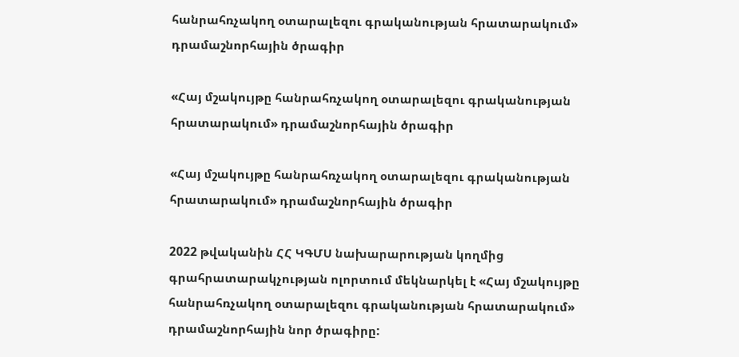հանրահռչակող օտարալեզու գրականության հրատարակում» դրամաշնորհային ծրագիր

«Հայ մշակույթը հանրահռչակող օտարալեզու գրականության հրատարակում» դրամաշնորհային ծրագիր

«Հայ մշակույթը հանրահռչակող օտարալեզու գրականության հրատարակում» դրամաշնորհային ծրագիր

2022 թվականին ՀՀ ԿԳՄՍ նախարարության կողմից գրահրատարակչության ոլորտում մեկնարկել է «Հայ մշակույթը հանրահռչակող օտարալեզու գրականության հրատարակում» դրամաշնորհային նոր ծրագիրը: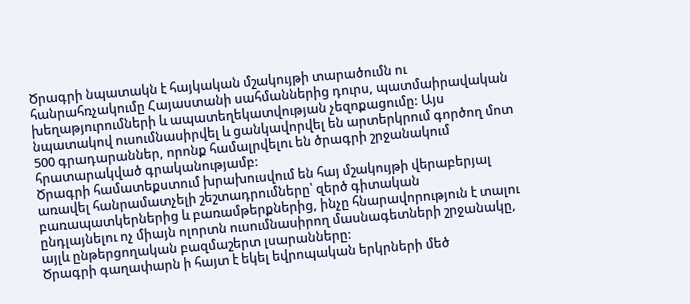Ծրագրի նպատակն է հայկական մշակույթի տարածումն ու հանրահռչակումը Հայաստանի սահմաններից դուրս, պատմաիրավական խեղաթյուրումների և ապատեղեկատվության չեզոքացումը: Այս նպատակով ուսումնասիրվել և ցանկավորվել են արտերկրում գործող մոտ 500 գրադարաններ, որոնք համալրվելու են ծրագրի շրջանակում հրատարակված գրականությամբ:
Ծրագրի համատեքստում խրախուսվում են հայ մշակույթի վերաբերյալ առավել հանրամատչելի շեշտադրումները՝ զերծ գիտական բառապատկերներից և բառամթերքներից, ինչը հնարավորություն է տալու ընդլայնելու ոչ միայն ոլորտն ուսումնասիրող մասնագետների շրջանակը, այլև ընթերցողական բազմաշերտ լսարանները:
Ծրագրի գաղափարն ի հայտ է եկել եվրոպական երկրների մեծ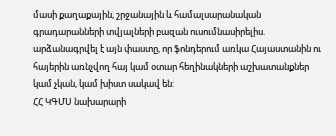մասի քաղաքային, շրջանային և համալսարանական գրադարանների տվյալների բազան ուսումնասիրելիս. արձանագրվել է այն փաստը, որ ֆոնդերում առկա Հայաստանին ու հայերին առնչվող հայ կամ օտար հեղինակների աշխատանքներ կամ չկան, կամ խիստ սակավ են:
ՀՀ ԿԳՄՍ նախարարի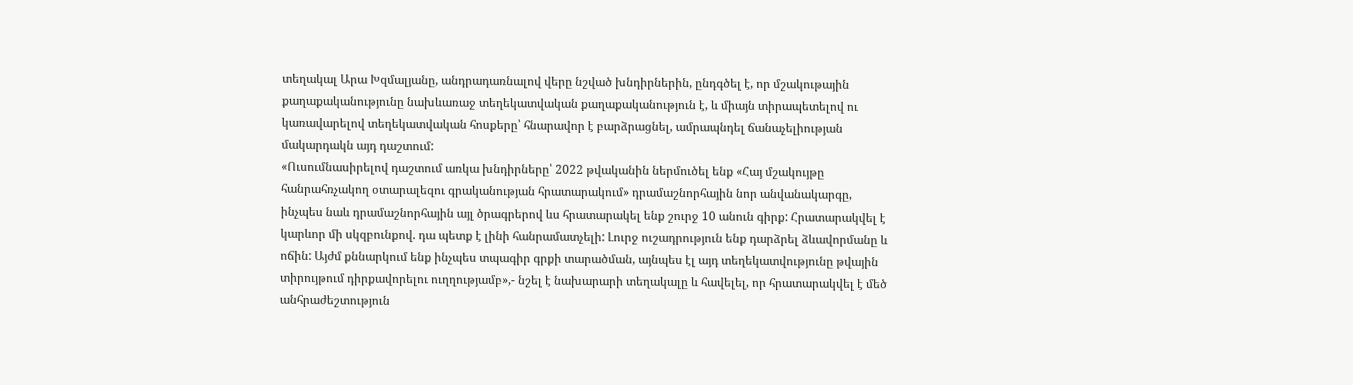տեղակալ Արա Խզմալյանը, անդրադառնալով վերը նշված խնդիրներին, ընդգծել է, որ մշակութային քաղաքականությունը նախևառաջ տեղեկատվական քաղաքականություն է, և միայն տիրապետելով ու կառավարելով տեղեկատվական հոսքերը՝ հնարավոր է բարձրացնել, ամրապնդել ճանաչելիության մակարդակն այդ դաշտում:
«Ուսումնասիրելով դաշտում առկա խնդիրները՝ 2022 թվականին ներմուծել ենք «Հայ մշակույթը հանրահռչակող օտարալեզու գրականության հրատարակում» դրամաշնորհային նոր անվանակարգը, ինչպես նաև դրամաշնորհային այլ ծրագրերով ևս հրատարակել ենք շուրջ 10 անուն գիրք: Հրատարակվել է կարևոր մի սկզբունքով. դա պետք է լինի հանրամատչելի: Լուրջ ուշադրություն ենք դարձրել ձևավորմանը և ոճին: Այժմ քննարկում ենք ինչպես տպագիր գրքի տարածման, այնպես էլ այդ տեղեկատվությունը թվային տիրույթում դիրքավորելու ուղղությամբ»,- նշել է նախարարի տեղակալը և հավելել, որ հրատարակվել է մեծ անհրաժեշտություն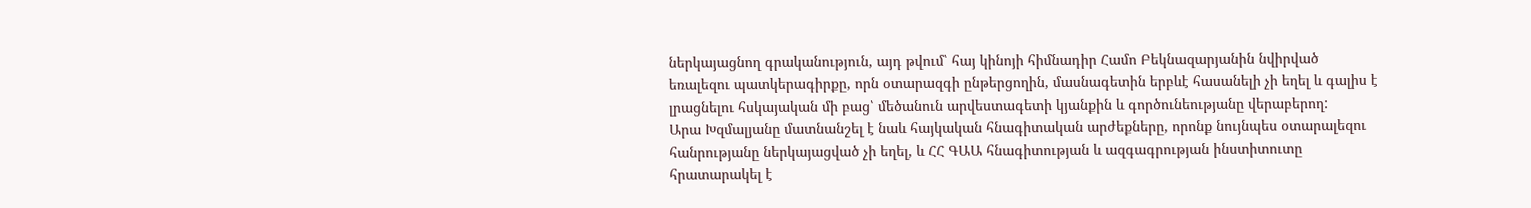ներկայացնող գրականություն, այդ թվում՝ հայ կինոյի հիմնադիր Համո Բեկնազարյանին նվիրված եռալեզու պատկերագիրքը, որն օտարազգի ընթերցողին, մասնագետին երբևէ հասանելի չի եղել և գալիս է լրացնելու հսկայական մի բաց՝ մեծանուն արվեստագետի կյանքին և գործունեությանը վերաբերող:
Արա Խզմալյանը մատնանշել է նաև հայկական հնագիտական արժեքները, որոնք նույնպես օտարալեզու հանրությանը ներկայացված չի եղել, և ՀՀ ԳԱԱ հնագիտության և ազգագրության ինստիտուտը հրատարակել է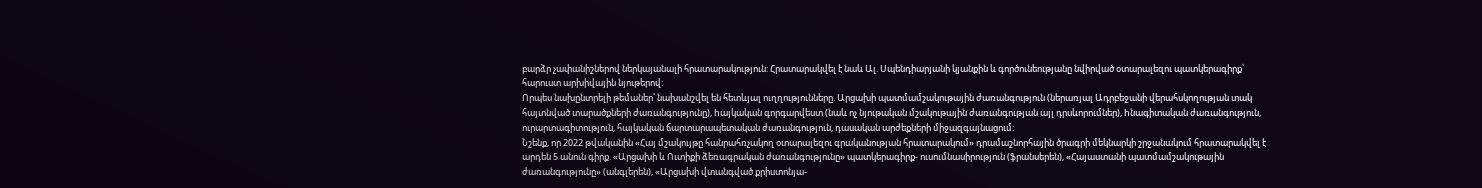բարձր չափանիշներով ներկայանալի հրատարակություն: Հրատարակվել է նաև Ալ. Սպենդիարյանի կյանքին և գործունեությանը նվիրված օտարալեզու պատկերագիրք՝ հարուստ արխիվային նյութերով:
Որպես նախընտրելի թեմաներ՝ նախանշվել են հետևյալ ուղղությունները. Արցախի պատմամշակութային ժառանգություն (ներառյալ Ադրբեջանի վերահսկողության տակ հայտնված տարածքների ժառանգությունը), hայկական գորգարվեստ (նաև ոչ նյութական մշակութային ժառանգության այլ դրսևորումներ), hնագիտական ժառանգություն, ուրարտագիտություն, հայկական ճարտարապետական ժառանգություն, դասական արժեքների միջազգայնացում:
Նշենք, որ 2022 թվականին «Հայ մշակույթը հանրահռչակող օտարալեզու գրականության հրատարակում» դրամաշնորհային ծրագրի մեկնարկի շրջանակում հրատարակվել է արդեն 5 անուն գիրք. «Արցախի և Ուտիքի ձեռագրական ժառանգությունը» պատկերագիրք- ուսումնասիրություն (ֆրանսերեն), «Հայաստանի պատմամշակութային ժառանգությունը» (անգլերեն), «Արցախի վտանգված քրիստոնյա-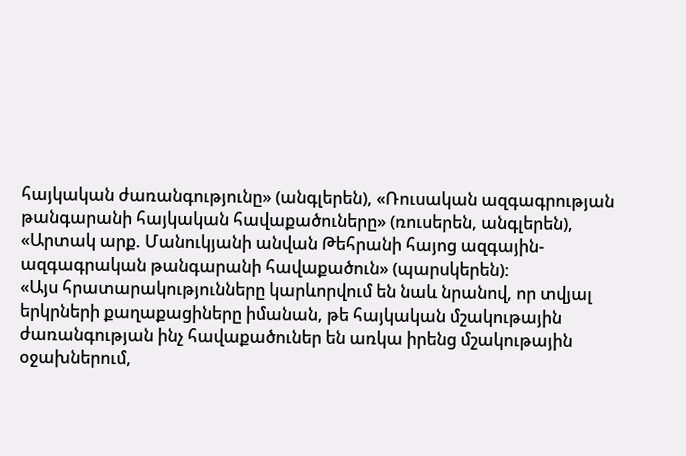հայկական ժառանգությունը» (անգլերեն), «Ռուսական ազգագրության թանգարանի հայկական հավաքածուները» (ռուսերեն, անգլերեն), «Արտակ արք. Մանուկյանի անվան Թեհրանի հայոց ազգային-ազգագրական թանգարանի հավաքածուն» (պարսկերեն):
«Այս հրատարակությունները կարևորվում են նաև նրանով, որ տվյալ երկրների քաղաքացիները իմանան, թե հայկական մշակութային ժառանգության ինչ հավաքածուներ են առկա իրենց մշակութային օջախներում,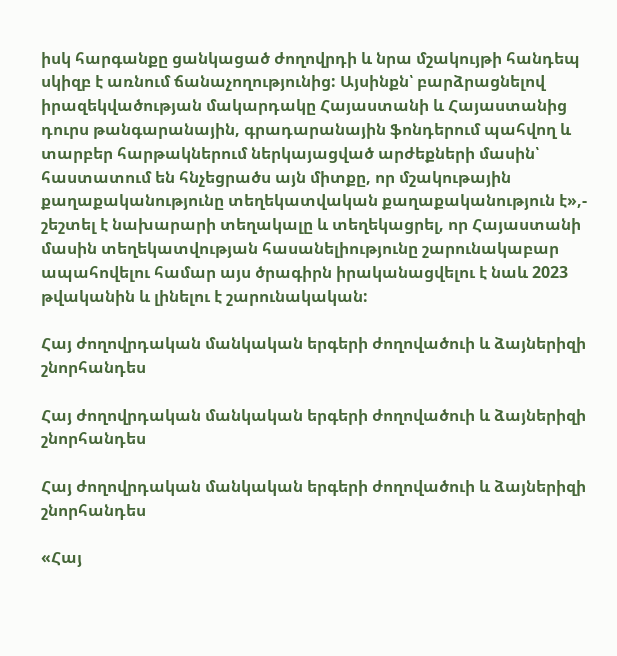իսկ հարգանքը ցանկացած ժողովրդի և նրա մշակույթի հանդեպ սկիզբ է առնում ճանաչողությունից: Այսինքն՝ բարձրացնելով իրազեկվածության մակարդակը Հայաստանի և Հայաստանից դուրս թանգարանային, գրադարանային ֆոնդերում պահվող և տարբեր հարթակներում ներկայացված արժեքների մասին՝ հաստատում են հնչեցրածս այն միտքը, որ մշակութային քաղաքականությունը տեղեկատվական քաղաքականություն է»,- շեշտել է նախարարի տեղակալը և տեղեկացրել, որ Հայաստանի մասին տեղեկատվության հասանելիությունը շարունակաբար ապահովելու համար այս ծրագիրն իրականացվելու է նաև 2023 թվականին և լինելու է շարունակական:

Հայ ժողովրդական մանկական երգերի ժողովածուի և ձայներիզի շնորհանդես

Հայ ժողովրդական մանկական երգերի ժողովածուի և ձայներիզի շնորհանդես

Հայ ժողովրդական մանկական երգերի ժողովածուի և ձայներիզի շնորհանդես

«Հայ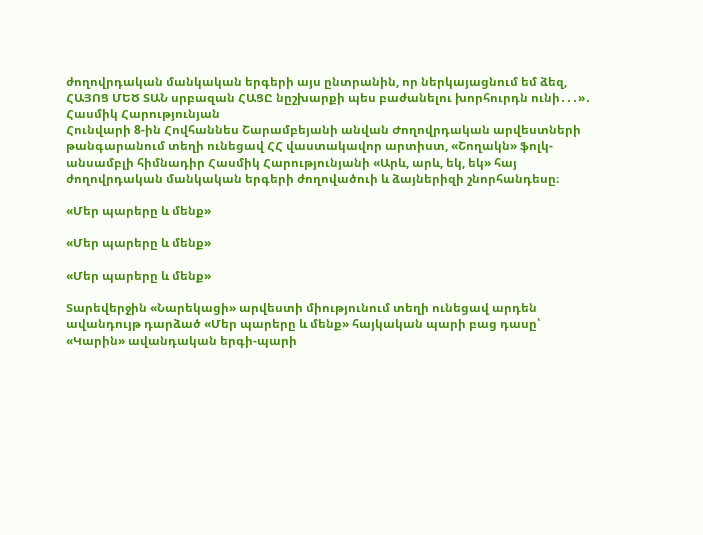ժողովրդական մանկական երգերի այս ընտրանին, որ ներկայացնում եմ ձեզ, ՀԱՅՈՑ ՄԵԾ ՏԱՆ սրբազան ՀԱՑԸ նըշխարքի պես բաժանելու խորհուրդն ունի․․․»․ Հասմիկ Հարությունյան
Հունվարի 8-ին Հովհաննես Շարամբեյանի անվան Ժողովրդական արվեստների թանգարանում տեղի ունեցավ ՀՀ վաստակավոր արտիստ, «Շողակն» ֆոլկ-անսամբլի հիմնադիր Հասմիկ Հարությունյանի «Արև, արև, եկ, եկ» հայ ժողովրդական մանկական երգերի ժողովածուի և ձայներիզի շնորհանդեսը։

«Մեր պարերը և մենք»

«Մեր պարերը և մենք»

«Մեր պարերը և մենք»

Տարեվերջին «Նարեկացի» արվեստի միությունում տեղի ունեցավ արդեն ավանդույթ դարձած «Մեր պարերը և մենք» հայկական պարի բաց դասը՝ «Կարին» ավանդական երգի-պարի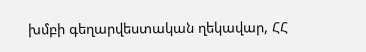խմբի գեղարվեստական ղեկավար, ՀՀ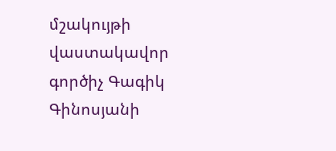մշակույթի վաստակավոր գործիչ Գագիկ Գինոսյանի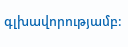գլխավորությամբ: